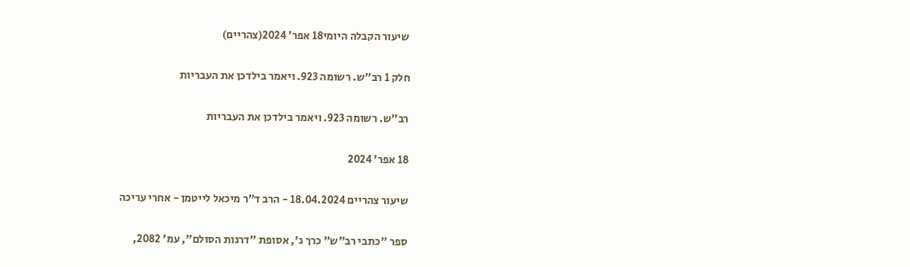שיעור הקבלה היומי18 אפר׳ 2024(צהריים)

חלק 1 רב"ש. רשומה 923. ויאמר בילדכן את העבריות

רב"ש. רשומה 923. ויאמר בילדכן את העבריות

18 אפר׳ 2024

שיעור צהריים 18.04.2024 - הרב ד"ר מיכאל לייטמן - אחרי עריכה

ספר "כתבי רב"ש" כרך ג', אסופת "דרגות הסולם", עמ' 2082,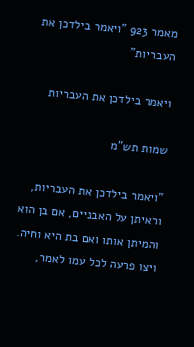מאמר 923 "ויאמר בילדכן את העבריות"

ויאמר בילדכן את העבריות

שמות תש"מ

"ויאמר בילדכן את העבריות, וראיתן על האבניים, אם בן הוא והמיתן אותו ואם בת היא וחיה. ויצו פרעה לכל עמו לאמר,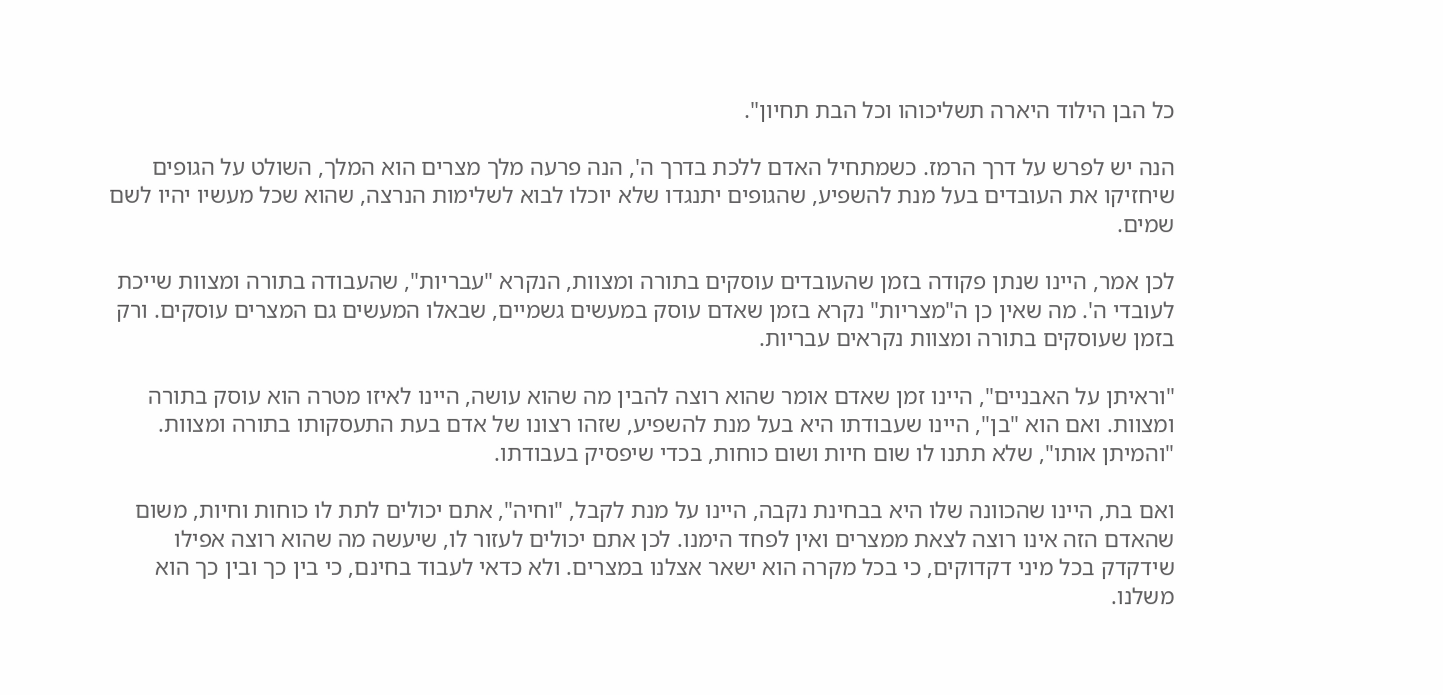כל הבן הילוד היארה תשליכוהו וכל הבת תחיון".

הנה יש לפרש על דרך הרמז. כשמתחיל האדם ללכת בדרך ה', הנה פרעה מלך מצרים הוא המלך, השולט על הגופים שיחזיקו את העובדים בעל מנת להשפיע, שהגופים יתנגדו שלא יוכלו לבוא לשלימות הנרצה, שהוא שכל מעשיו יהיו לשם שמים.

לכן אמר, היינו שנתן פקודה בזמן שהעובדים עוסקים בתורה ומצוות, הנקרא "עבריות", שהעבודה בתורה ומצוות שייכת לעובדי ה'. מה שאין כן ה"מצריות" נקרא בזמן שאדם עוסק במעשים גשמיים, שבאלו המעשים גם המצרים עוסקים. ורק בזמן שעוסקים בתורה ומצוות נקראים עבריות.

"וראיתן על האבניים", היינו זמן שאדם אומר שהוא רוצה להבין מה שהוא עושה, היינו לאיזו מטרה הוא עוסק בתורה ומצוות. ואם הוא "בן", היינו שעבודתו היא בעל מנת להשפיע, שזהו רצונו של אדם בעת התעסקותו בתורה ומצוות. "והמיתן אותו", שלא תתנו לו שום חיות ושום כוחות, בכדי שיפסיק בעבודתו.

ואם בת, היינו שהכוונה שלו היא בבחינת נקבה, היינו על מנת לקבל, "וחיה", אתם יכולים לתת לו כוחות וחיות, משום שהאדם הזה אינו רוצה לצאת ממצרים ואין לפחד הימנו. לכן אתם יכולים לעזור לו, שיעשה מה שהוא רוצה אפילו שידקדק בכל מיני דקדוקים, כי בכל מקרה הוא ישאר אצלנו במצרים. ולא כדאי לעבוד בחינם, כי בין כך ובין כך הוא משלנו.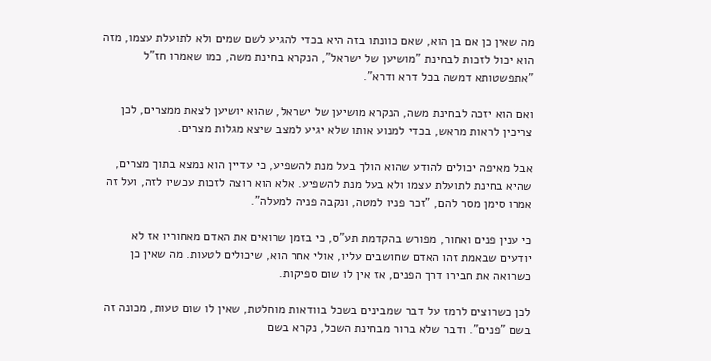מה שאין כן אם בן הוא, שאם כוונתו בזה היא בכדי להגיע לשם שמים ולא לתועלת עצמו, מזה הוא יכול לזכות לבחינת "מושיען של ישראל", הנקרא בחינת משה, כמו שאמרו חז"ל "אתפשטותא דמשה בכל דרא ודרא".

ואם הוא יזכה לבחינת משה, הנקרא מושיען של ישראל, שהוא יושיען לצאת ממצרים, לכן צריכין לראות מראש, בכדי למנוע אותו שלא יגיע למצב שיצא מגלות מצרים.

אבל מאיפה יכולים להודע שהוא הולך בעל מנת להשפיע, כי עדיין הוא נמצא בתוך מצרים, שהיא בחינת לתועלת עצמו ולא בעל מנת להשפיע. אלא הוא רוצה לזכות עכשיו לזה, ועל זה אמרו סימן מסר להם, "זכר פניו למטה, ונקבה פניה למעלה".

כי ענין פנים ואחור, מפורש בהקדמת תע"ס, כי בזמן שרואים את האדם מאחוריו אז לא יודעים שבאמת זהו האדם שחושבים עליו, אולי אחר הוא, שיכולים לטעות. מה שאין כן כשרואה את חבירו דרך הפנים, אז אין לו שום ספיקות.

לכן כשרוצים לרמז על דבר שמבינים בשכל בוודאות מוחלטת, שאין לו שום טעות, מכונה זה בשם "פנים". ודבר שלא ברור מבחינת השכל, נקרא בשם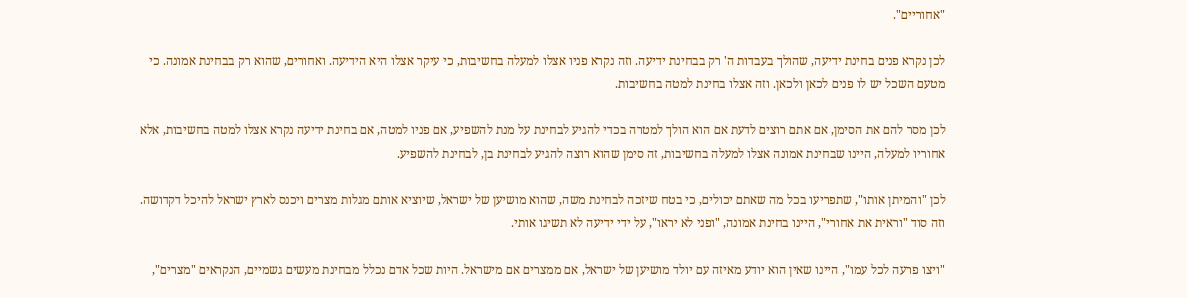"אחוריים".

לכן נקרא פנים בחינת ידיעה, שהולך בעבדות ה' רק בבחינת ידיעה. וזה נקרא פניו אצלו למעלה בחשיבות, כי עיקר אצלו היא הידיעה. ואחורים, שהוא רק בבחינת אמונה. כי מטעם השכל יש לו פנים לכאן ולכאן. וזה אצלו בחינת למטה בחשיבות.

לכן מסר להם את הסימן, אם אתם רוצים לדעת אם הוא הולך למטרה בכדי להגיע לבחינת על מנת להשפיע, אם פניו למטה, אם בחינת ידיעה נקרא אצלו למטה בחשיבות, אלא אחוריו למעלה, היינו שבחינת אמונה אצלו למעלה בחשיבות, זה סימן שהוא רוצה להגיע לבחינת בן, לבחינת להשפיע.

לכן "והמיתן אותו", שתפריעו בכל מה שאתם יכולים, כי בטח שיזכה לבחינת משה, שהוא מושיען של ישראל, שיוציא אותם מגלות מצרים ויכנס לארץ ישראל להיכל דקדושה. וזה סוד "וראית את אחורי", היינו בחינת אמונה, "ופני לא יראו", על ידי ידיעה לא תשיגו אותי.

"ויצו פרעה לכל עמו", היינו שאין הוא יודע מאיזה עם יולד מושיען של ישראל, אם ממצרים אם מישראל. היות שכל אדם נכלל מבחינת מעשים גשמיים, הנקראים "מצרים",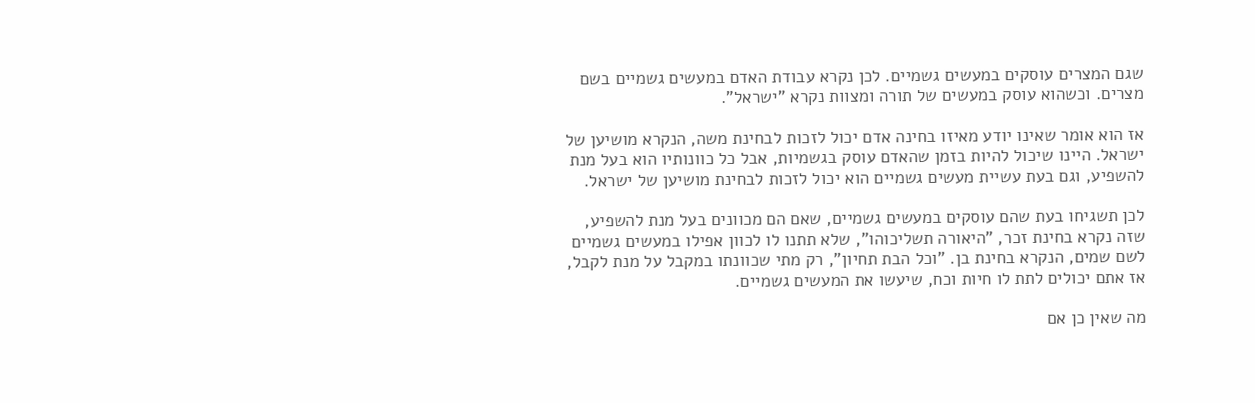שגם המצרים עוסקים במעשים גשמיים. לכן נקרא עבודת האדם במעשים גשמיים בשם מצרים. וכשהוא עוסק במעשים של תורה ומצוות נקרא "ישראל".

אז הוא אומר שאינו יודע מאיזו בחינה אדם יכול לזכות לבחינת משה, הנקרא מושיען של ישראל. היינו שיכול להיות בזמן שהאדם עוסק בגשמיות, אבל כל כוונותיו הוא בעל מנת להשפיע, וגם בעת עשיית מעשים גשמיים הוא יכול לזכות לבחינת מושיען של ישראל.

לכן תשגיחו בעת שהם עוסקים במעשים גשמיים, שאם הם מכוונים בעל מנת להשפיע, שזה נקרא בחינת זכר, "היאורה תשליכוהו", שלא תתנו לו לכוון אפילו במעשים גשמיים לשם שמים, הנקרא בחינת בן. "וכל הבת תחיון", רק מתי שכוונתו במקבל על מנת לקבל, אז אתם יכולים לתת לו חיות וכח, שיעשו את המעשים גשמיים.

מה שאין כן אם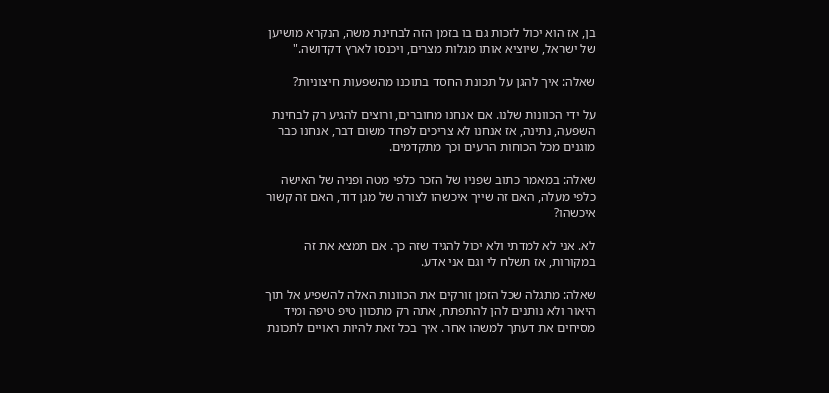בן, אז הוא יכול לזכות גם בו בזמן הזה לבחינת משה, הנקרא מושיען של ישראל, שיוציא אותו מגלות מצרים, ויכנסו לארץ דקדושה."

שאלה: איך להגן על תכונת החסד בתוכנו מהשפעות חיצוניות?

על ידי הכוונות שלנו. אם אנחנו מחוברים, ורוצים להגיע רק לבחינת השפעה, נתינה, אז אנחנו לא צריכים לפחד משום דבר, אנחנו כבר מוגנים מכל הכוחות הרעים וכך מתקדמים.

שאלה: במאמר כתוב שפניו של הזכר כלפי מטה ופניה של האישה כלפי מעלה, האם זה שייך איכשהו לצורה של מגן דוד, האם זה קשור איכשהו?

לא. אני לא למדתי ולא יכול להגיד שזה כך. אם תמצא את זה במקורות, אז תשלח לי וגם אני אדע.

שאלה: מתגלה שכל הזמן זורקים את הכוונות האלה להשפיע אל תוך היאור ולא נותנים להן להתפתח, אתה רק מתכוון טיפ טיפה ומיד מסיחים את דעתך למשהו אחר. איך בכל זאת להיות ראויים לתכונת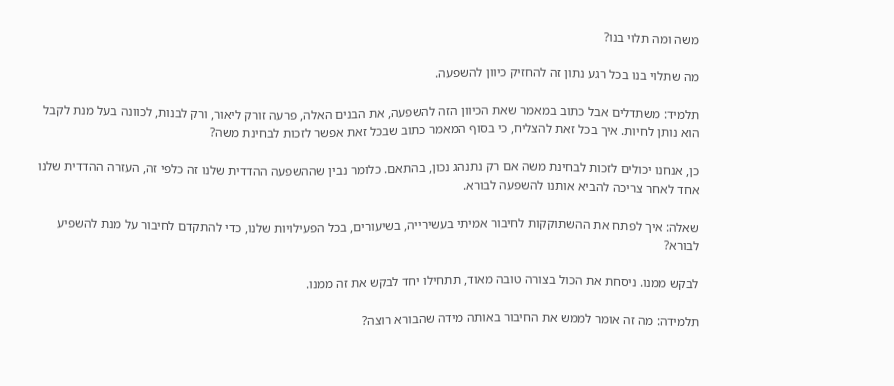משה ומה תלוי בנו?

מה שתלוי בנו בכל רגע נתון זה להחזיק כיוון להשפעה.

תלמיד: משתדלים אבל כתוב במאמר שאת הכיוון הזה להשפעה, את הבנים האלה, פרעה זורק ליאור, ורק לבנות, לכוונה בעל מנת לקבל הוא נותן לחיות. איך בכל זאת להצליח, כי בסוף המאמר כתוב שבכל זאת אפשר לזכות לבחינת משה?

כן, אנחנו יכולים לזכות לבחינת משה אם רק נתנהג נכון, בהתאם. כלומר נבין שההשפעה ההדדית שלנו זה כלפי זה, העזרה ההדדית שלנו אחד לאחר צריכה להביא אותנו להשפעה לבורא.

שאלה: איך לפתח את ההשתוקקות לחיבור אמיתי בעשירייה, בשיעורים, בכל הפעילויות שלנו, כדי להתקדם לחיבור על מנת להשפיע לבורא?

לבקש ממנו. ניסחת את הכול בצורה טובה מאוד, תתחילו יחד לבקש את זה ממנו.

תלמידה: מה זה אומר לממש את החיבור באותה מידה שהבורא רוצה?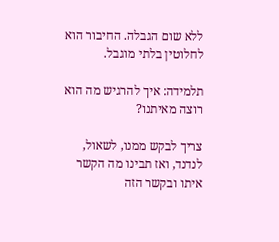ללא שום הגבלה. החיבור הוא לחלוטין בלתי מוגבל.

תלמידה: איך להרגיש מה הוא רוצה מאיתנו?

צריך לבקש ממנו, לשאול, לנדנד, ואז תבינו מה הקשר איתו ובקשר הזה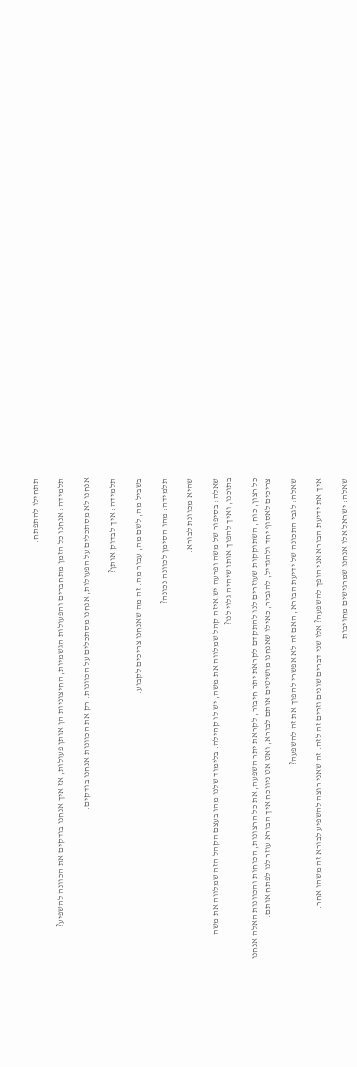תתחילו להתפתח.

תלמידה: אנחנו כל הזמן מתחברים והפעולות הגשמיות, החיצוניות הן אותן פעולות, אז איך אנחנו בודקים את הכוונה להשפיע?

אנחנו לא מסתכלים על הפעולות, אנחנו מסתכלים על הכוונות. רק את הכוונות אנחנו בודקים.

תלמידה: איך לבדוק אותן?

בשביל מה, לשם מה, עבור מה. זה מה שאנחנו צריכים לקבוע.

תלמידה: מהו הסימן לכוונה נכונה?

שהיא מכוונת לבורא.

שאלה: בסיפור של משה ופרעה יש איזה קהל שמלווה את משה, יש לו קהילה. בלימוד שלנו מהו בעצם הקהל הזה שמלווה את משה בתוכנו, ואיך להפוך אותו שיהיה גלוי לנו?

כל רצון, כוח, השתוקקות שעוזרים לנו להתקדם לקראת יתר חיבור, לקראת יתר השפעה, את כל הרצונות, הכוחות והכוונות האלה אנחנו צריכים לאסוף יחד ולהגדיל, להגביר, כאילו שאנחנו מושיטים אותם לבורא, ואט אט ניווכח איך הבורא עוזר לנו לפתח אותם.

שאלה: לגבי התכונה של ידיעת הבורא, האם זה לא אפשרי להפוך את זה להשפעה?

איך את ידיעת הבורא אני הופך להשפעה? אלו שני דברים שונים וזרים זה לזה. זה שאני רוצה להשפיע לבורא זה משהו אחר.

שאלה: ישראל אלו אנחנו שמרגישים מחויבות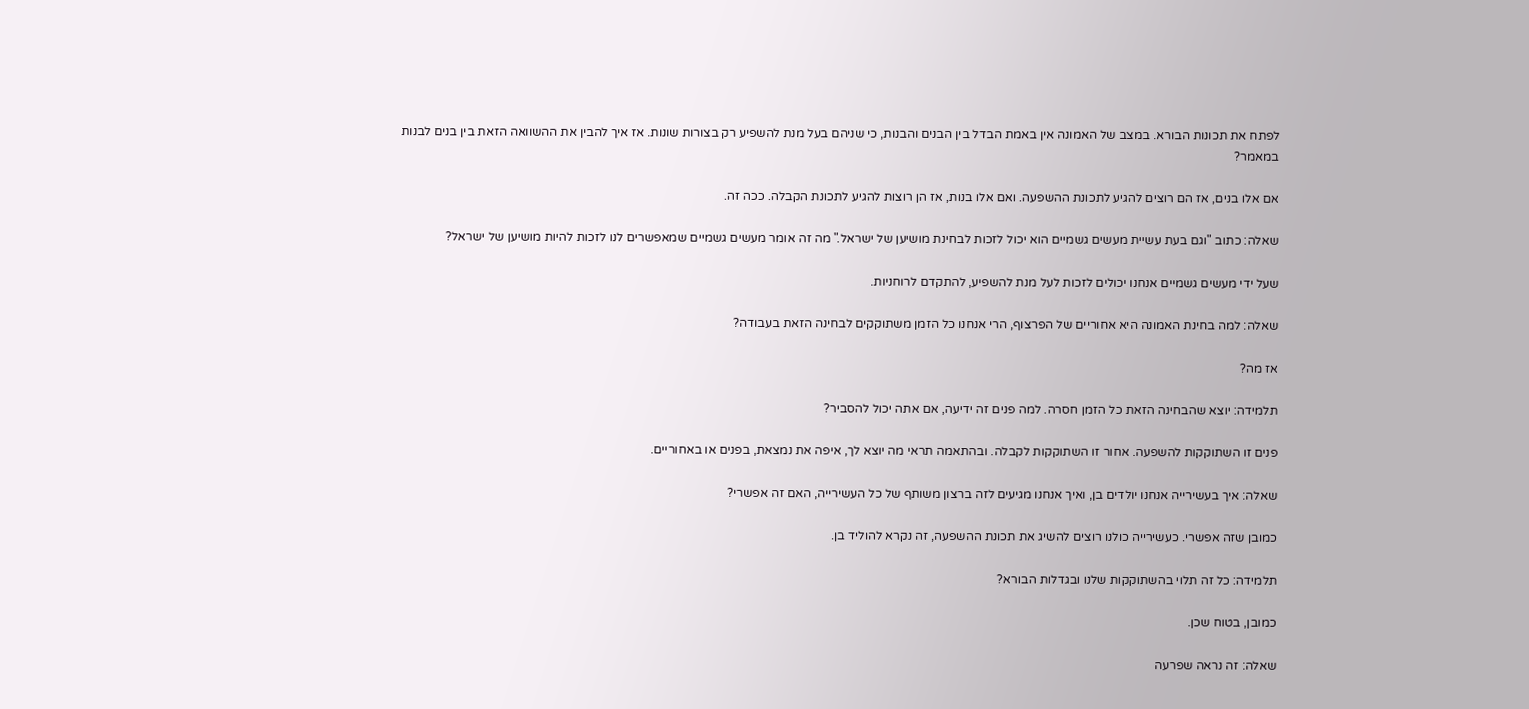לפתח את תכונות הבורא. במצב של האמונה אין באמת הבדל בין הבנים והבנות, כי שניהם בעל מנת להשפיע רק בצורות שונות. אז איך להבין את ההשוואה הזאת בין בנים לבנות במאמר?

אם אלו בנים, אז הם רוצים להגיע לתכונת ההשפעה. ואם אלו בנות, אז הן רוצות להגיע לתכונת הקבלה. ככה זה.

שאלה: כתוב "וגם בעת עשיית מעשים גשמיים הוא יכול לזכות לבחינת מושיען של ישראל." מה זה אומר מעשים גשמיים שמאפשרים לנו לזכות להיות מושיען של ישראל?

שעל ידי מעשים גשמיים אנחנו יכולים לזכות לעל מנת להשפיע, להתקדם לרוחניות.

שאלה: למה בחינת האמונה היא אחוריים של הפרצוף, הרי אנחנו כל הזמן משתוקקים לבחינה הזאת בעבודה?

אז מה?

תלמידה: יוצא שהבחינה הזאת כל הזמן חסרה. למה פנים זה ידיעה, אם אתה יכול להסביר?

פנים זו השתוקקות להשפעה. אחור זו השתוקקות לקבלה. ובהתאמה תראי מה יוצא לך, איפה את נמצאת, בפנים או באחוריים.

שאלה: איך בעשירייה אנחנו יולדים בן, ואיך אנחנו מגיעים לזה ברצון משותף של כל העשירייה, האם זה אפשרי?

כמובן שזה אפשרי. כעשירייה כולנו רוצים להשיג את תכונת ההשפעה, זה נקרא להוליד בן.

תלמידה: כל זה תלוי בהשתוקקות שלנו ובגדלות הבורא?

כמובן, בטוח שכן.

שאלה: זה נראה שפרעה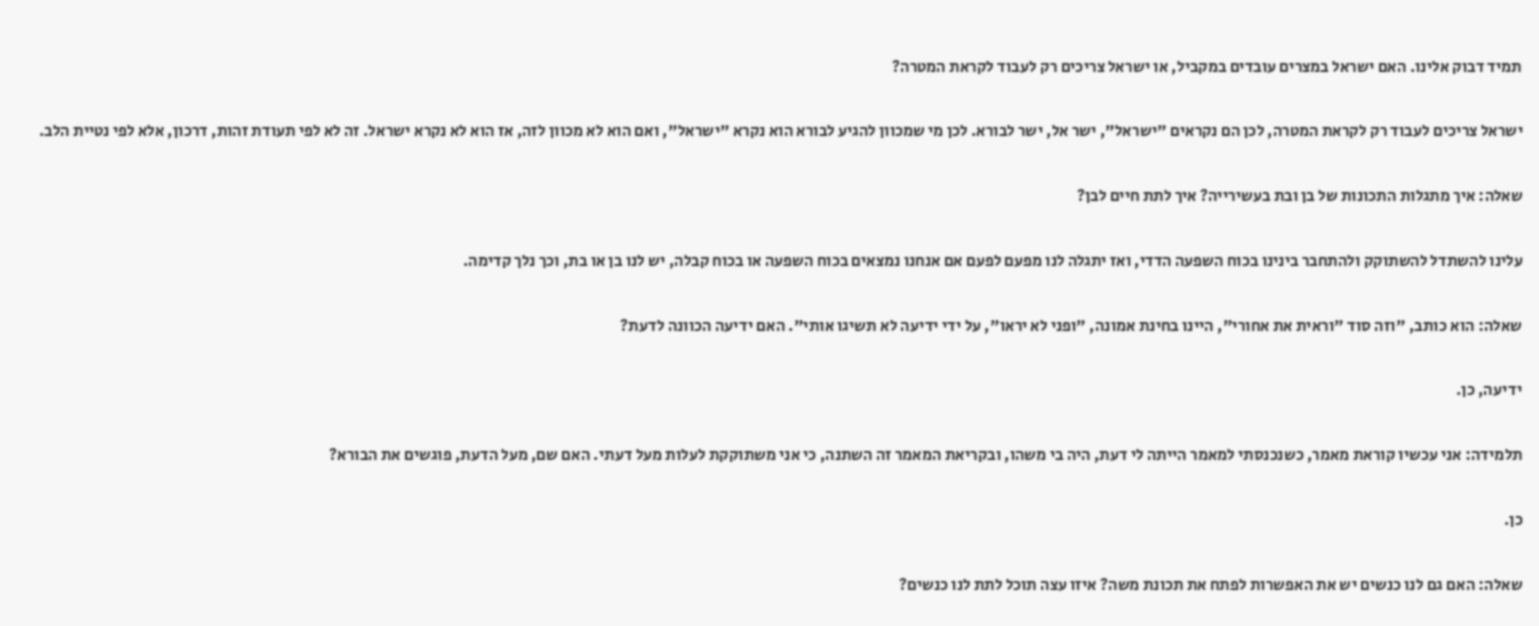תמיד דבוק אלינו. האם ישראל במצרים עובדים במקביל, או ישראל צריכים רק לעבוד לקראת המטרה?

ישראל צריכים לעבוד רק לקראת המטרה, לכן הם נקראים "ישראל", ישר אל, ישר לבורא. לכן מי שמכוון להגיע לבורא הוא נקרא "ישראל", ואם הוא לא מכוון לזה, אז הוא לא נקרא ישראל. זה לא לפי תעודת זהות, דרכון, אלא לפי נטיית הלב.

שאלה: איך מתגלות התכונות של בן ובת בעשירייה? איך לתת חיים לבן?

עלינו להשתדל להשתוקק ולהתחבר בינינו בכוח השפעה הדדי, ואז יתגלה לנו מפעם לפעם אם אנחנו נמצאים בכוח השפעה או בכוח קבלה, יש לנו בן או בת, וכך נלך קדימה.

שאלה: הוא כותב, "וזה סוד "וראית את אחורי", היינו בחינת אמונה, "ופני לא יראו", על ידי ידיעה לא תשיגו אותי". האם ידיעה הכוונה לדעת?

ידיעה, כן.

תלמידה: אני עכשיו קוראת מאמר, כשנכנסתי למאמר הייתה לי דעת, היה בי משהו, ובקריאת המאמר זה השתנה, כי אני משתוקקת לעלות מעל דעתי. האם שם, מעל הדעת, פוגשים את הבורא?

כן.

שאלה: האם גם לנו כנשים יש את האפשרות לפתח את תכונת משה? איזו עצה תוכל לתת לנו כנשים?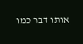אותו דבר כמו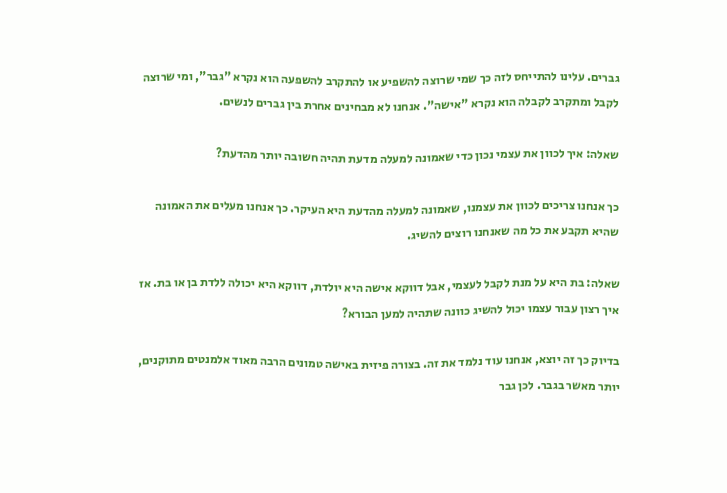גברים. עלינו להתייחס לזה כך שמי שרוצה להשפיע או להתקרב להשפעה הוא נקרא "גבר", ומי שרוצה לקבל ומתקרב לקבלה הוא נקרא "אישה". אנחנו לא מבחינים אחרת בין גברים לנשים.

שאלה: איך לכוון את עצמי נכון כדי שאמונה למעלה מדעת תהיה חשובה יותר מהדעת?

כך אנחנו צריכים לכוון את עצמנו, שאמונה למעלה מהדעת היא העיקר. כך אנחנו מעלים את האמונה שהיא תקבע את כל מה שאנחנו רוצים להשיג.

שאלה: בת היא על מנת לקבל לעצמי, אבל דווקא אישה היא יולדת, דווקא היא יכולה ללדת בן או בת. אז איך רצון עבור עצמו יכול להשיג כוונה שתהיה למען הבורא?

בדיוק כך זה יוצא, אנחנו עוד נלמד את זה. בצורה פיזית באישה טמונים הרבה מאוד אלמנטים מתוקנים, יותר מאשר בגבר. לכן גבר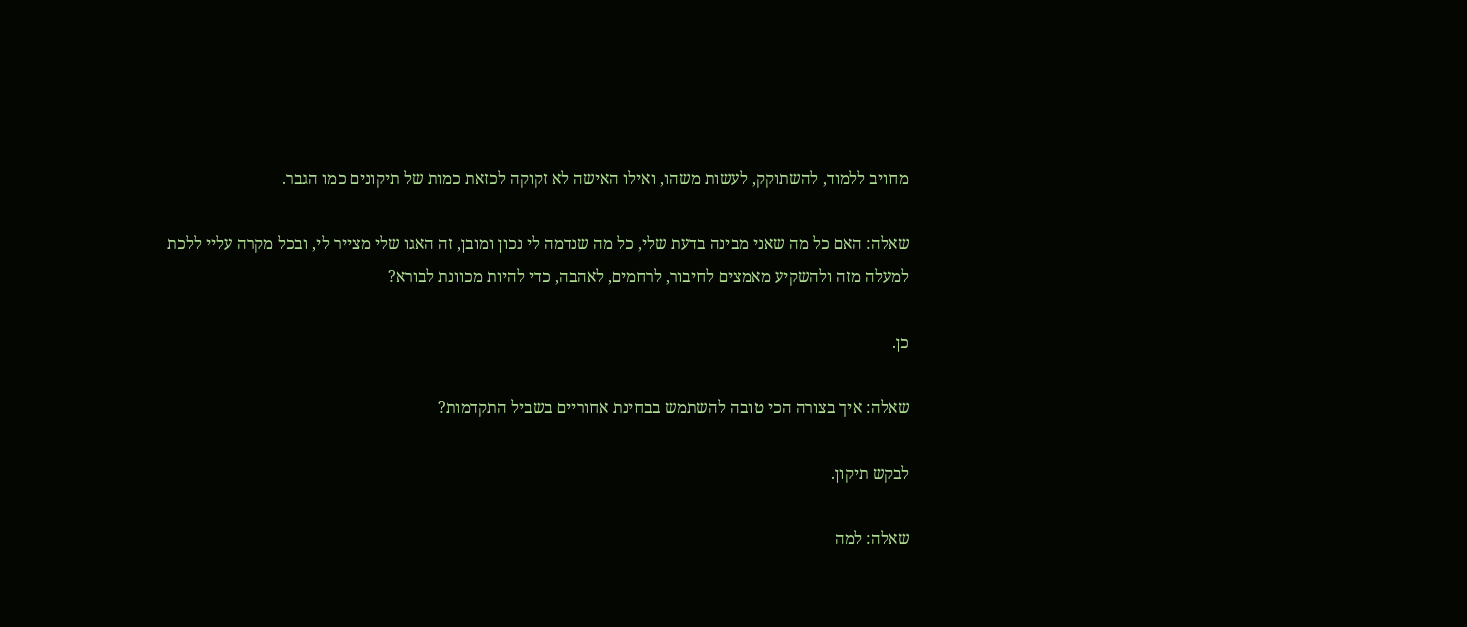מחויב ללמוד, להשתוקק, לעשות משהו, ואילו האישה לא זקוקה לכזאת כמות של תיקונים כמו הגבר.

שאלה: האם כל מה שאני מבינה בדעת שלי, כל מה שנדמה לי נכון ומובן, זה האגו שלי מצייר לי, ובכל מקרה עליי ללכת למעלה מזה ולהשקיע מאמצים לחיבור, לרחמים, לאהבה, כדי להיות מכוונת לבורא?

כן.

שאלה: איך בצורה הכי טובה להשתמש בבחינת אחוריים בשביל התקדמות?

לבקש תיקון.

שאלה: למה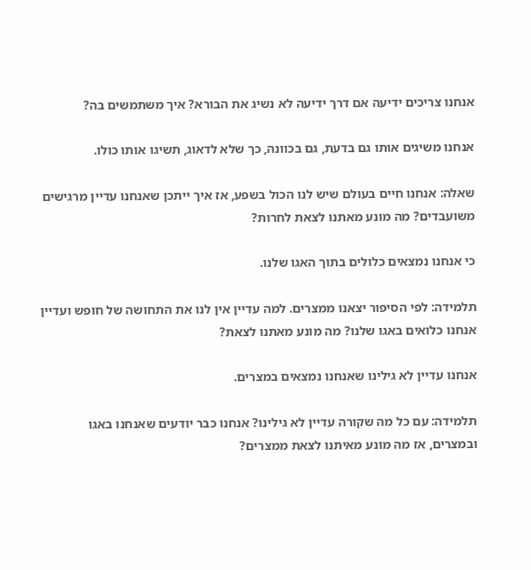אנחנו צריכים ידיעה אם דרך ידיעה לא נשיג את הבורא? איך משתמשים בה?

אנחנו משיגים אותו גם בדעת, גם בכוונה, כך שלא לדאוג, תשיגו אותו כולו.

שאלה: אנחנו חיים בעולם שיש לנו הכול בשפע, אז איך ייתכן שאנחנו עדיין מרגישים משועבדים? מה מונע מאתנו לצאת לחרות?

כי אנחנו נמצאים כלולים בתוך האגו שלנו.

תלמידה: לפי הסיפור יצאנו ממצרים. למה עדיין אין לנו את התחושה של חופש ועדיין אנחנו כלואים באגו שלנו? מה מונע מאתנו לצאת?

אנחנו עדיין לא גילינו שאנחנו נמצאים במצרים.

תלמידה: עם כל מה שקורה עדיין לא גילינו? אנחנו כבר יודעים שאנחנו באגו ובמצרים, אז מה מונע מאיתנו לצאת ממצרים?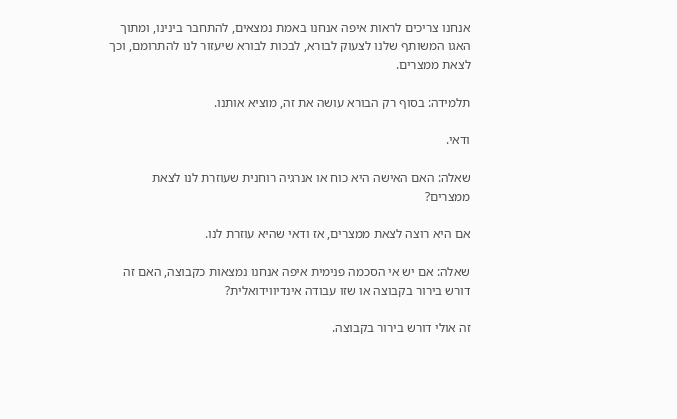אנחנו צריכים לראות איפה אנחנו באמת נמצאים, להתחבר בינינו, ומתוך האגו המשותף שלנו לצעוק לבורא, לבכות לבורא שיעזור לנו להתרומם, וכך לצאת ממצרים.

תלמידה: בסוף רק הבורא עושה את זה, מוציא אותנו.

ודאי.

שאלה: האם האישה היא כוח או אנרגיה רוחנית שעוזרת לנו לצאת ממצרים?

אם היא רוצה לצאת ממצרים, אז ודאי שהיא עוזרת לנו.

שאלה: אם יש אי הסכמה פנימית איפה אנחנו נמצאות כקבוצה, האם זה דורש בירור בקבוצה או שזו עבודה אינדיווידואלית?

זה אולי דורש בירור בקבוצה.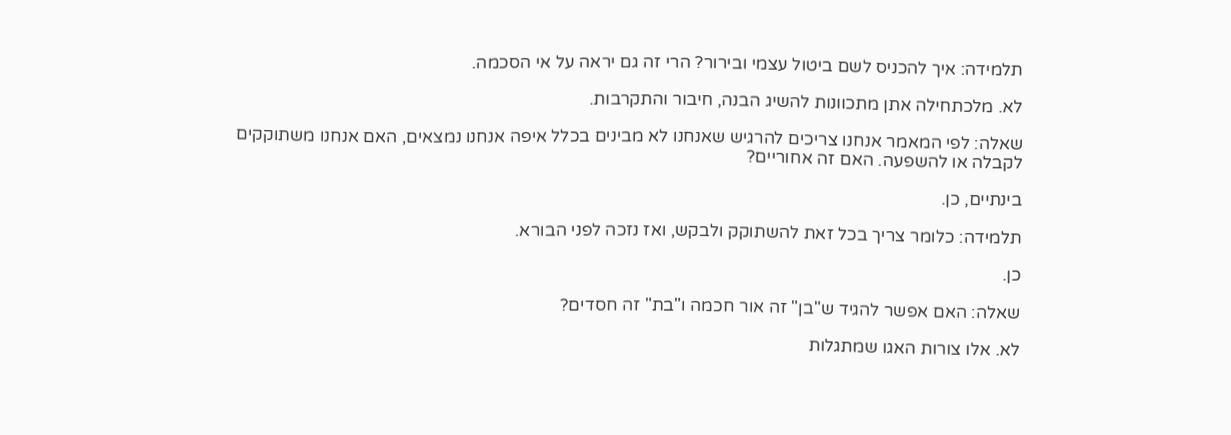תלמידה: איך להכניס לשם ביטול עצמי ובירור? הרי זה גם יראה על אי הסכמה.

לא. מלכתחילה אתן מתכוונות להשיג הבנה, חיבור והתקרבות.

שאלה: לפי המאמר אנחנו צריכים להרגיש שאנחנו לא מבינים בכלל איפה אנחנו נמצאים, האם אנחנו משתוקקים לקבלה או להשפעה. האם זה אחוריים?

בינתיים, כן.

תלמידה: כלומר צריך בכל זאת להשתוקק ולבקש, ואז נזכה לפני הבורא.

כן.

שאלה: האם אפשר להגיד ש"בן" זה אור חכמה ו"בת" זה חסדים?

לא. אלו צורות האגו שמתגלות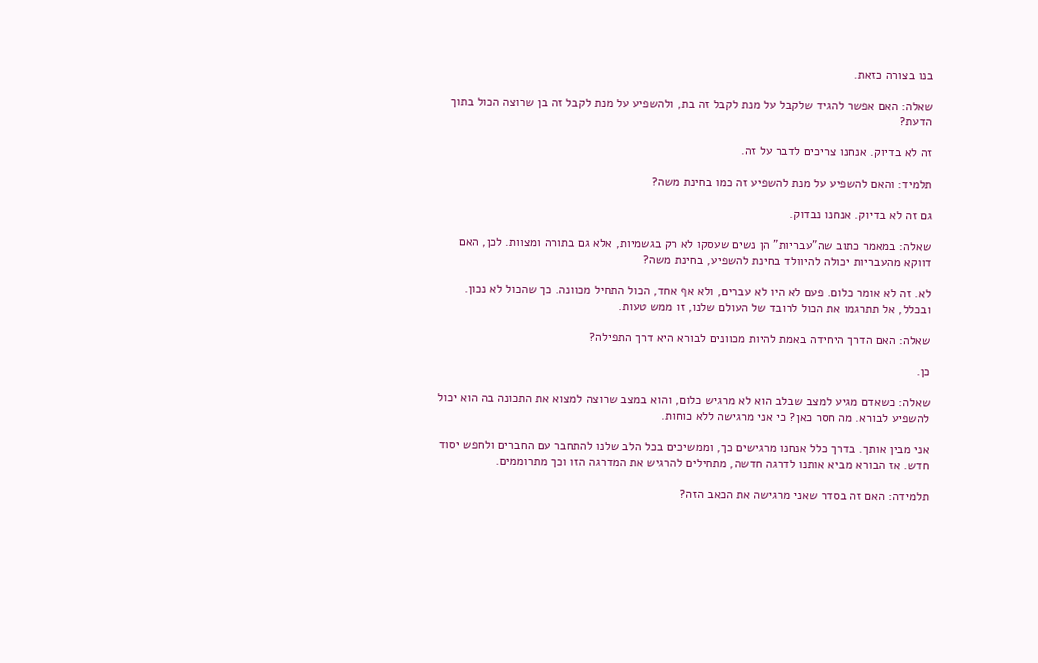בנו בצורה כזאת.

שאלה: האם אפשר להגיד שלקבל על מנת לקבל זה בת, ולהשפיע על מנת לקבל זה בן שרוצה הכול בתוך הדעת?

זה לא בדיוק. אנחנו צריכים לדבר על זה.

תלמיד: והאם להשפיע על מנת להשפיע זה כמו בחינת משה?

גם זה לא בדיוק. אנחנו נבדוק.

שאלה: במאמר כתוב שה"עבריות" הן נשים שעסקו לא רק בגשמיות, אלא גם בתורה ומצוות. לכן, האם דווקא מהעבריות יכולה להיוולד בחינת להשפיע, בחינת משה?

לא. זה לא אומר כלום. פעם לא היו לא עברים, ולא אף אחד, הכול התחיל מכוונה. כך שהכול לא נכון. ובכלל, אל תתרגמו את הכול לרובד של העולם שלנו, זו ממש טעות.

שאלה: האם הדרך היחידה באמת להיות מכוונים לבורא היא דרך התפילה?

כן.

שאלה: כשאדם מגיע למצב שבלב הוא לא מרגיש כלום, והוא במצב שרוצה למצוא את התכונה בה הוא יכול להשפיע לבורא. מה חסר כאן? כי אני מרגישה ללא כוחות.

אני מבין אותך. בדרך כלל אנחנו מרגישים כך, וממשיכים בכל הלב שלנו להתחבר עם החברים ולחפש יסוד חדש. אז הבורא מביא אותנו לדרגה חדשה, מתחילים להרגיש את המדרגה הזו וכך מתרוממים.

תלמידה: האם זה בסדר שאני מרגישה את הכאב הזה?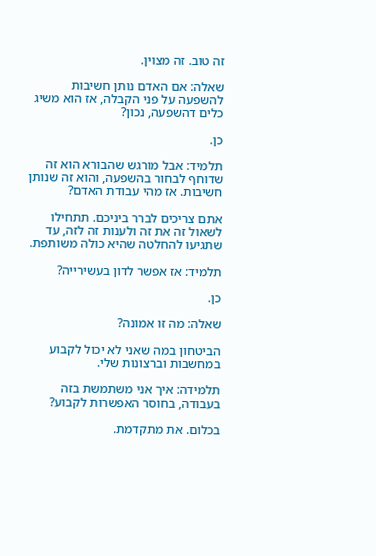זה טוב. זה מצוין.

שאלה: אם האדם נותן חשיבות להשפעה על פני הקבלה, אז הוא משיג כלים דהשפעה, נכון?

כן.

תלמיד: אבל מורגש שהבורא הוא זה שדוחף לבחור בהשפעה, והוא זה שנותן חשיבות. אז מהי עבודת האדם?

אתם צריכים לברר ביניכם. תתחילו לשאול זה את זה ולענות זה לזה, עד שתגיעו להחלטה שהיא כולה משותפת.

תלמיד: אז אפשר לדון בעשירייה?

כן.

שאלה: מה זו אמונה?

הביטחון במה שאני לא יכול לקבוע במחשבות וברצונות שלי.

תלמידה: איך אני משתמשת בזה בעבודה, בחוסר האפשרות לקבוע?

בכלום. את מתקדמת.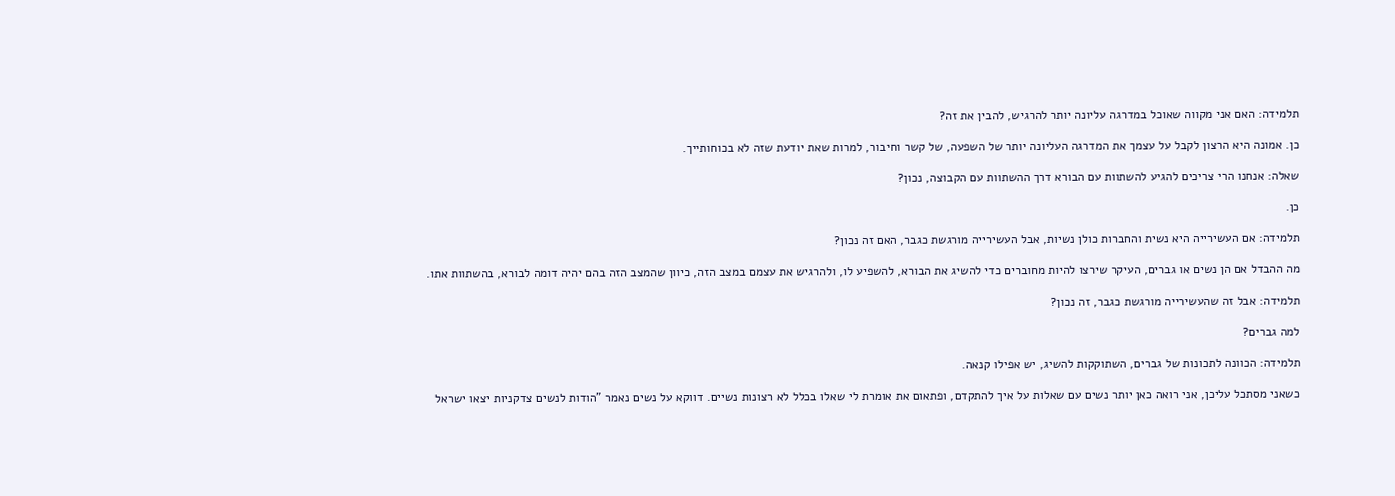תלמידה: האם אני מקווה שאוכל במדרגה עליונה יותר להרגיש, להבין את זה?

כן. אמונה היא הרצון לקבל על עצמך את המדרגה העליונה יותר של השפעה, של קשר וחיבור, למרות שאת יודעת שזה לא בכוחותייך.

שאלה: אנחנו הרי צריכים להגיע להשתוות עם הבורא דרך ההשתוות עם הקבוצה, נכון?

כן.

תלמידה: אם העשירייה היא נשית והחברות כולן נשיות, אבל העשירייה מורגשת כגבר, האם זה נכון?

מה ההבדל אם הן נשים או גברים, העיקר שירצו להיות מחוברים כדי להשיג את הבורא, להשפיע לו, ולהרגיש את עצמם במצב הזה, כיוון שהמצב הזה בהם יהיה דומה לבורא, בהשתוות אתו.

תלמידה: אבל זה שהעשירייה מורגשת כגבר, זה נכון?

למה גברים?

תלמידה: הכוונה לתכונות של גברים, השתוקקות להשיג, יש אפילו קנאה.

כשאני מסתכל עליכן, אני רואה כאן יותר נשים עם שאלות על איך להתקדם, ופתאום את אומרת לי שאלו בכלל לא רצונות נשיים. דווקא על נשים נאמר "הודות לנשים צדקניות יצאו ישראל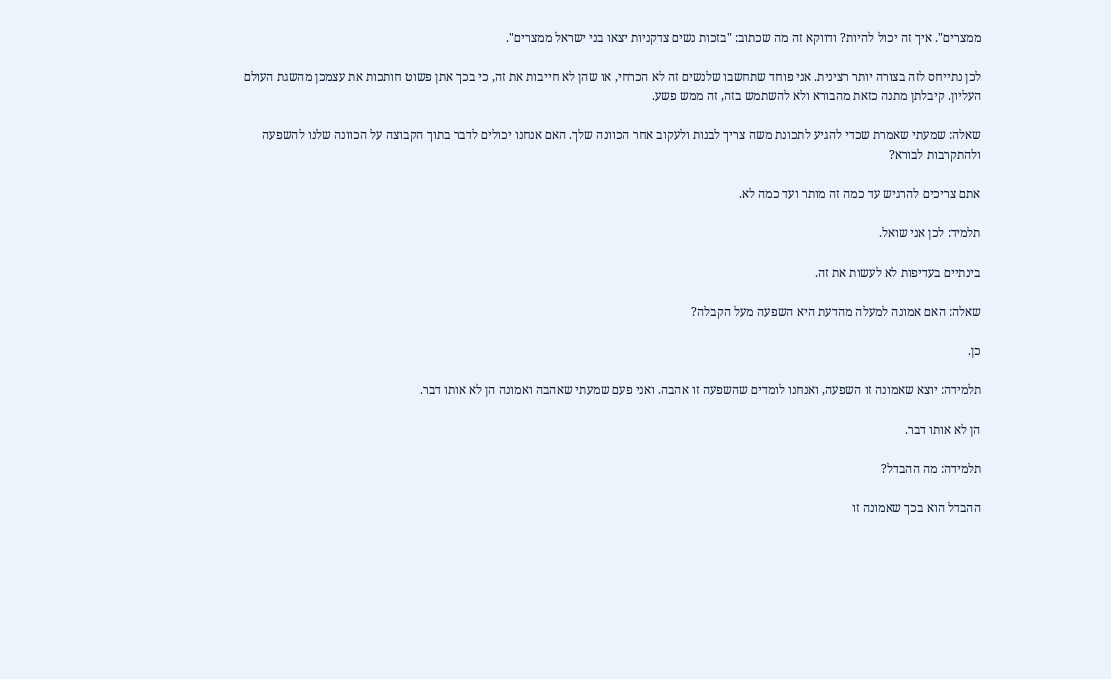ממצרים". איך זה יכול להיות? ודווקא זה מה שכתוב: "בזכות נשים צדקניות יצאו בני ישראל ממצרים".

לכן נתייחס לזה בצורה יותר רצינית. אני פוחד שתחשבו שלנשים זה לא הכרחי, או שהן לא חייבות את זה, כי בכך אתן פשוט חותכות את עצמכן מהשגת העולם העליון. קיבלתן מתנה כזאת מהבורא ולא להשתמש בזה, זה ממש פשע.

שאלה: שמעתי שאמרת שכדי להגיע לתכונת משה צריך לבנות ולעקוב אחר הכוונה שלך. האם אנחנו יכולים לדבר בתוך הקבוצה על הכוונה שלנו להשפעה ולהתקרבות לבורא?

אתם צריכים להרגיש עד כמה זה מותר ועד כמה לא.

תלמיד: לכן אני שואל.

בינתיים בעדיפות לא לעשות את זה.

שאלה: האם אמונה למעלה מהדעת היא השפעה מעל הקבלה?

כן.

תלמידה: יוצא שאמונה זו השפעה, ואנחנו לומדים שהשפעה זו אהבה. ואני פעם שמעתי שאהבה ואמונה הן לא אותו דבר.

הן לא אותו דבר.

תלמידה: מה ההבדל?

ההבדל הוא בכך שאמונה זו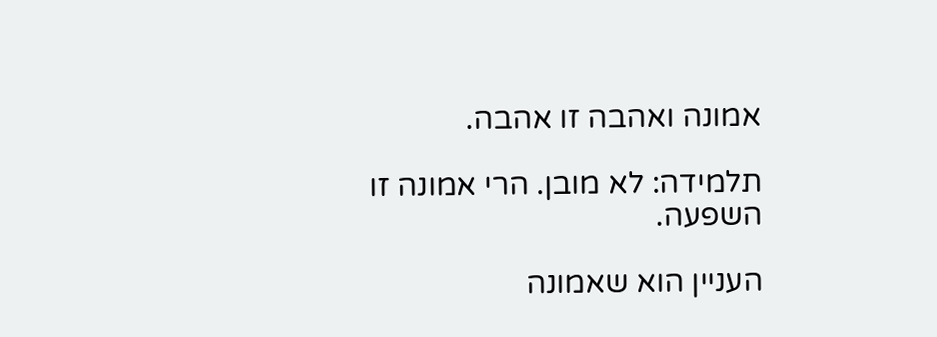אמונה ואהבה זו אהבה.

תלמידה: לא מובן. הרי אמונה זו השפעה.

העניין הוא שאמונה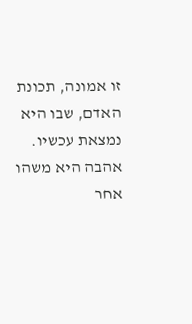זו אמונה, תכונת האדם, שבו היא נמצאת עכשיו. אהבה היא משהו אחר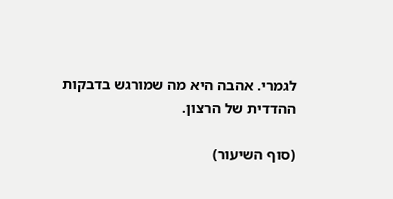לגמרי. אהבה היא מה שמורגש בדבקות ההדדית של הרצון.

(סוף השיעור)